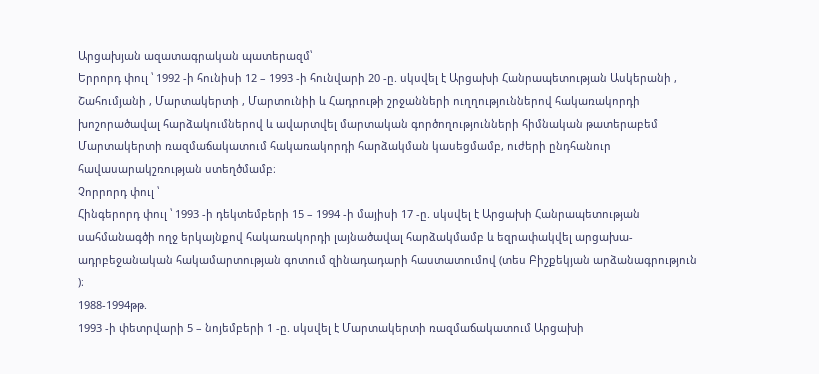Արցախյան ազատագրական պատերազմ՝
Երրորդ փուլ ՝ 1992 -ի հունիսի 12 – 1993 -ի հունվարի 20 -ը. սկսվել է Արցախի Հանրապետության Ասկերանի , Շահումյանի , Մարտակերտի , Մարտունիի և Հադրութի շրջանների ուղղություններով հակառակորդի խոշորածավալ հարձակումներով և ավարտվել մարտական գործողությունների հիմնական թատերաբեմ Մարտակերտի ռազմաճակատում հակառակորդի հարձակման կասեցմամբ, ուժերի ընդհանուր հավասարակշռության ստեղծմամբ։
Չորրորդ փուլ ՝
Հինգերորդ փուլ ՝ 1993 -ի դեկտեմբերի 15 – 1994 -ի մայիսի 17 -ը. սկսվել է Արցախի Հանրապետության սահմանագծի ողջ երկայնքով հակառակորդի լայնածավալ հարձակմամբ և եզրափակվել արցախա-ադրբեջանական հակամարտության գոտում զինադադարի հաստատումով (տես Բիշքեկյան արձանագրություն )։
1988-1994թթ.
1993 -ի փետրվարի 5 – նոյեմբերի 1 -ը. սկսվել է Մարտակերտի ռազմաճակատում Արցախի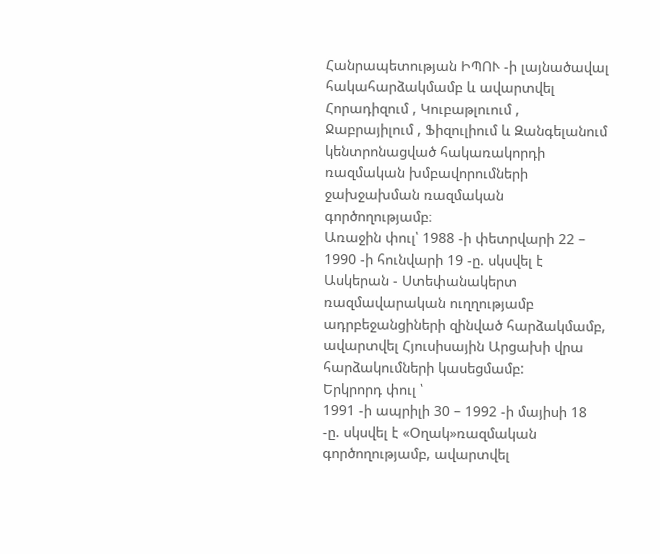Հանրապետության ԻՊՈՒ -ի լայնածավալ հակահարձակմամբ և ավարտվել Հորադիզում , Կուբաթլուում , Ջաբրայիլում , Ֆիզուլիում և Զանգելանում կենտրոնացված հակառակորդի ռազմական խմբավորումների ջախջախման ռազմական գործողությամբ։
Առաջին փուլ՝ 1988 -ի փետրվարի 22 – 1990 -ի հունվարի 19 -ը. սկսվել է Ասկերան - Ստեփանակերտ ռազմավարական ուղղությամբ ադրբեջանցիների զինված հարձակմամբ, ավարտվել Հյուսիսային Արցախի վրա հարձակումների կասեցմամբ:
Երկրորդ փուլ ՝
1991 -ի ապրիլի 30 – 1992 -ի մայիսի 18 -ը. սկսվել է «Օղակ»ռազմական գործողությամբ, ավարտվել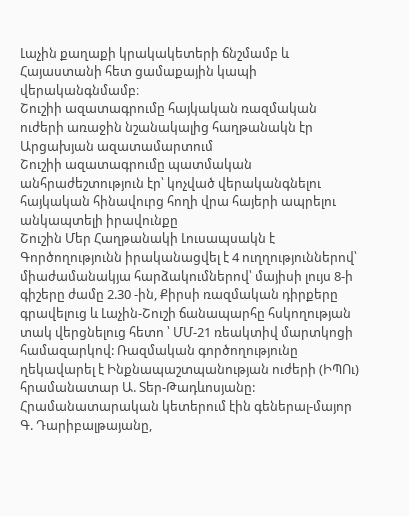Լաչին քաղաքի կրակակետերի ճնշմամբ և Հայաստանի հետ ցամաքային կապի վերականգնմամբ։
Շուշիի ազատագրումը հայկական ռազմական ուժերի առաջին նշանակալից հաղթանակն էր Արցախյան ազատամարտում
Շուշիի ազատագրումը պատմական անհրաժեշտություն էր՝ կոչված վերականգնելու հայկական հինավուրց հողի վրա հայերի ապրելու անկապտելի իրավունքը
Շուշին Մեր Հաղթանակի Լուսապսակն է
Գործողությունն իրականացվել է 4 ուղղություններով՝ միաժամանակյա հարձակումներով՝ մայիսի լույս 8-ի գիշերը ժամը 2.30 -ին, Քիրսի ռազմական դիրքերը գրավելուց և Լաչին-Շուշի ճանապարհը հսկողության տակ վերցնելուց հետո ՝ ՄՄ-21 ռեակտիվ մարտկոցի համազարկով: Ռազմական գործողությունը ղեկավարել է Ինքնապաշտպանության ուժերի (ԻՊՈւ) հրամանատար Ա. Տեր-Թադևոսյանը: Հրամանատարական կետերում էին գեներալ-մայոր Գ. Դարիբալթայանը,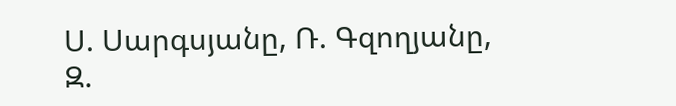Ս. Սարգսյանը, Ռ. Գզողյանը, Զ.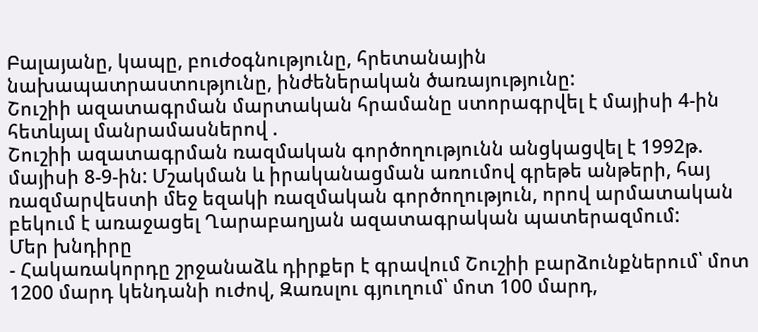Բալայանը, կապը, բուժօգնությունը, հրետանային նախապատրաստությունը, ինժեներական ծառայությունը:
Շուշիի ազատագրման մարտական հրամանը ստորագրվել է մայիսի 4-ին հետևյալ մանրամասներով .
Շուշիի ազատագրման ռազմական գործողությունն անցկացվել է 1992թ. մայիսի 8-9-ին: Մշակման և իրականացման առումով գրեթե անթերի, հայ ռազմարվեստի մեջ եզակի ռազմական գործողություն, որով արմատական բեկում է առաջացել Ղարաբաղյան ազատագրական պատերազմում:
Մեր խնդիրը
- Հակառակորդը շրջանաձև դիրքեր է գրավում Շուշիի բարձունքներում՝ մոտ 1200 մարդ կենդանի ուժով, Զառսլու գյուղում՝ մոտ 100 մարդ,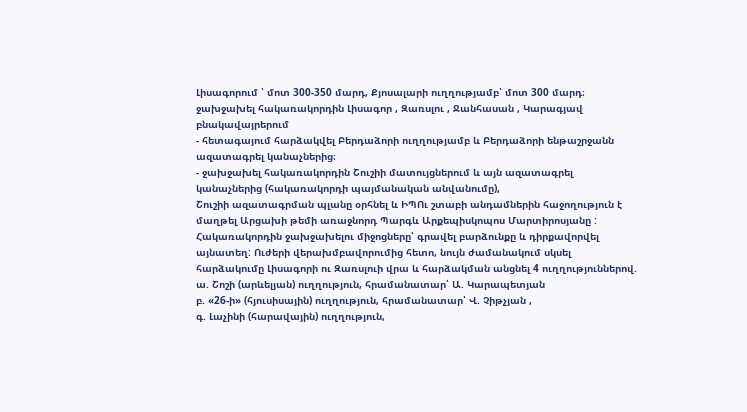Լիսագորում ՝ մոտ 300-350 մարդ, Քյոսալարի ուղղությամբ՝ մոտ 300 մարդ։
ջախջախել հակառակորդին Լիսագոր , Զառսլու , Ջանհասան , Կարագյավ բնակավայրերում
- հետագայում հարձակվել Բերդաձորի ուղղությամբ և Բերդաձորի ենթաշրջանն ազատագրել կանաչներից։
- ջախջախել հակառակորդին Շուշիի մատույցներում և այն ազատագրել կանաչներից (հակառակորդի պայմանական անվանումը),
Շուշիի ազատագրման պլանը օրհնել և ԻՊՈւ շտաբի անդամներին հաջողություն է մաղթել Արցախի թեմի առաջնորդ Պարգև Արքեպիսկոպոս Մարտիրոսյանը :
Հակառակորդին ջախջախելու միջոցները՝ գրավել բարձունքը և դիրքավորվել այնատեղ: Ուժերի վերախմբավորումից հետո, նույն ժամանակում սկսել հարձակումը Լիսագորի ու Զառսլուի վրա և հարձակման անցնել 4 ուղղություններով.
ա. Շոշի (արևելյան) ուղղություն, հրամանատար՝ Ա. Կարապետյան
բ. «26-ի» (հյուսիսային) ուղղություն, հրամանատար՝ Վ. Չիթչյան ,
գ. Լաչինի (հարավային) ուղղություն,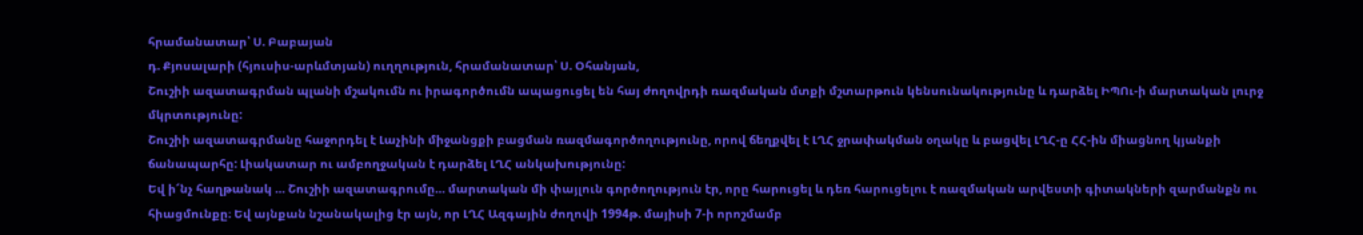հրամանատար՝ Ս. Բաբայան
դ. Քյոսալարի (հյուսիս-արևմտյան) ուղղություն, հրամանատար՝ Ս. Օհանյան,
Շուշիի ազատագրման պլանի մշակումն ու իրագործումն ապացուցել են հայ ժողովրդի ռազմական մտքի մշտարթուն կենսունակությունը և դարձել ԻՊՈւ-ի մարտական լուրջ մկրտությունը:
Շուշիի ազատագրմանը հաջորդել է Լաչինի միջանցքի բացման ռազմագործողությունը, որով ճեղքվել է ԼՂՀ ջրափակման օղակը և բացվել ԼՂՀ-ը ՀՀ-ին միացնող կյանքի ճանապարհը: Լիակատար ու ամբողջական է դարձել ԼՂՀ անկախությունը:
Եվ ի՜նչ հաղթանակ … Շուշիի ազատագրումը… մարտական մի փայլուն գործողություն էր, որը հարուցել և դեռ հարուցելու է ռազմական արվեստի գիտակների զարմանքն ու հիացմունքը։ Եվ այնքան նշանակալից էր այն, որ ԼՂՀ Ազգային ժողովի 1994թ. մայիսի 7-ի որոշմամբ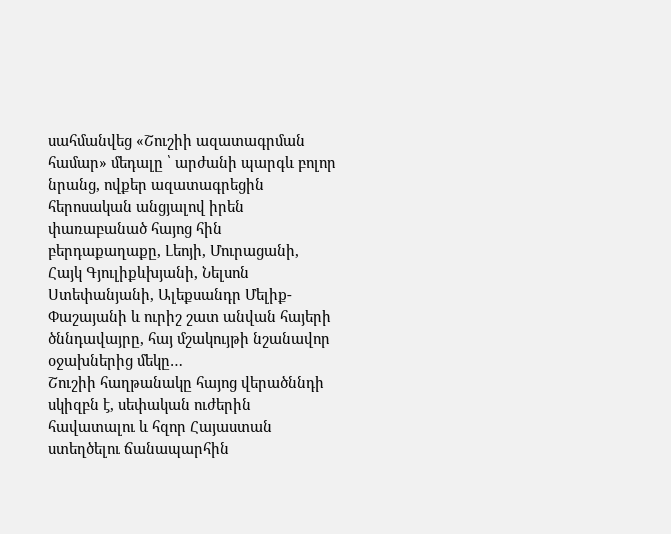սահմանվեց «Շուշիի ազատագրման համար» մեդալը ՝ արժանի պարգև բոլոր նրանց, ովքեր ազատագրեցին հերոսական անցյալով իրեն փառաբանած հայոց հին բերդաքաղաքը, Լեոյի, Մուրացանի, Հայկ Գյուլիքևխյանի, Նելսոն Ստեփանյանի, Ալեքսանդր Մելիք-Փաշայանի և ուրիշ շատ անվան հայերի ծննդավայրը, հայ մշակույթի նշանավոր օջախներից մեկը…
Շուշիի հաղթանակը հայոց վերածննդի սկիզբն է, սեփական ուժերին հավատալու և հզոր Հայաստան ստեղծելու ճանապարհին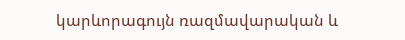կարևորագույն ռազմավարական և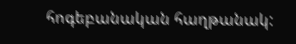հոգեբանական հաղթանակ: